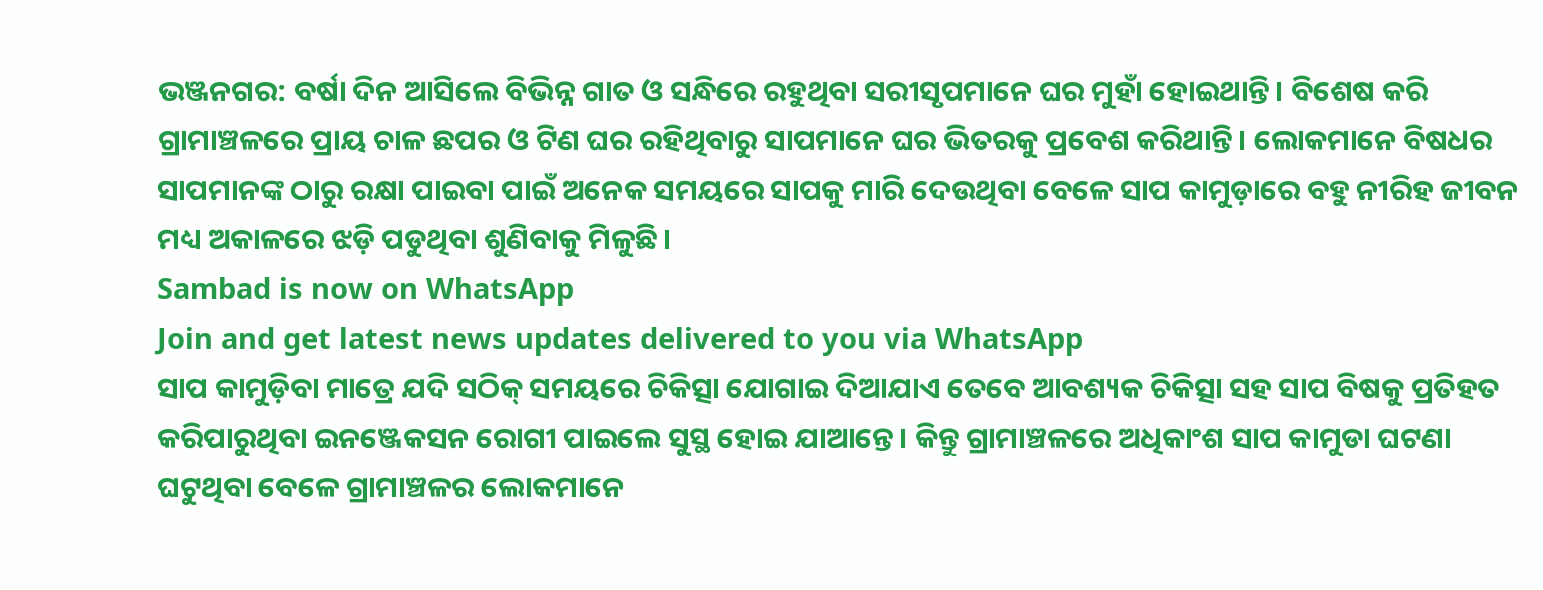ଭଞ୍ଜନଗର: ବର୍ଷା ଦିନ ଆସିଲେ ବିଭିନ୍ନ ଗାତ ଓ ସନ୍ଧିରେ ରହୁଥିବା ସରୀସୃପମାନେ ଘର ମୁହାଁ ହୋଇଥାନ୍ତି। ବିଶେଷ କରି ଗ୍ରାମାଞ୍ଚଳରେ ପ୍ରାୟ ଚାଳ ଛପର ଓ ଟିଣ ଘର ରହିଥିବାରୁ ସାପମାନେ ଘର ଭିତରକୁ ପ୍ରବେଶ କରିଥାନ୍ତି। ଲୋକମାନେ ବିଷଧର ସାପମାନଙ୍କ ଠାରୁ ରକ୍ଷା ପାଇବା ପାଇଁ ଅନେକ ସମୟରେ ସାପକୁ ମାରି ଦେଉଥିବା ବେଳେ ସାପ କାମୁଡ଼ାରେ ବହୁ ନୀରିହ ଜୀବନ ମଧ୍ୟ ଅକାଳରେ ଝଡ଼ି ପଡୁଥିବା ଶୁଣିବାକୁ ମିଳୁଛି।
Sambad is now on WhatsApp
Join and get latest news updates delivered to you via WhatsApp
ସାପ କାମୁଡ଼ିବା ମାତ୍ରେ ଯଦି ସଠିକ୍ ସମୟରେ ଚିକିତ୍ସା ଯୋଗାଇ ଦିଆଯାଏ ତେବେ ଆବଶ୍ୟକ ଚିକିତ୍ସା ସହ ସାପ ବିଷକୁ ପ୍ରତିହତ କରିପାରୁଥିବା ଇନଞ୍ଜେକସନ ରୋଗୀ ପାଇଲେ ସୁସ୍ଥ ହୋଇ ଯାଆନ୍ତେ। କିନ୍ତୁ ଗ୍ରାମାଞ୍ଚଳରେ ଅଧିକାଂଶ ସାପ କାମୁଡା ଘଟଣା ଘଟୁଥିବା ବେଳେ ଗ୍ରାମାଞ୍ଚଳର ଲୋକମାନେ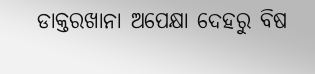ଡାକ୍ତରଖାନା ଅପେକ୍ଷା ଦେହରୁ ବିଷ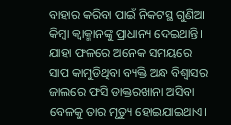ବାହାର କରିବା ପାଇଁ ନିକଟସ୍ଥ ଗୁଣିଆ କିମ୍ବା କ୍ବାକ୍ମାନଙ୍କୁ ପ୍ରାଧାନ୍ୟ ଦେଇଥାନ୍ତି। ଯାହା ଫଳରେ ଅନେକ ସମୟରେ ସାପ କାମୁଡିଥିବା ବ୍ୟକ୍ତି ଅନ୍ଧ ବିଶ୍ବାସର ଜାଲରେ ଫସି ଡାକ୍ତରଖାନା ଅସିବା ବେଳକୁ ତାର ମୃତ୍ୟୁ ହୋଇଯାଇଥାଏ।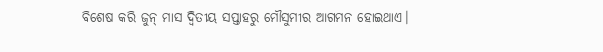ବିଶେଷ କରି ଜୁନ୍ ମାସ ଦ୍ବିତୀୟ ସପ୍ତାହରୁ ମୌସୁମୀର ଆଗମନ ହୋଇଥାଏ।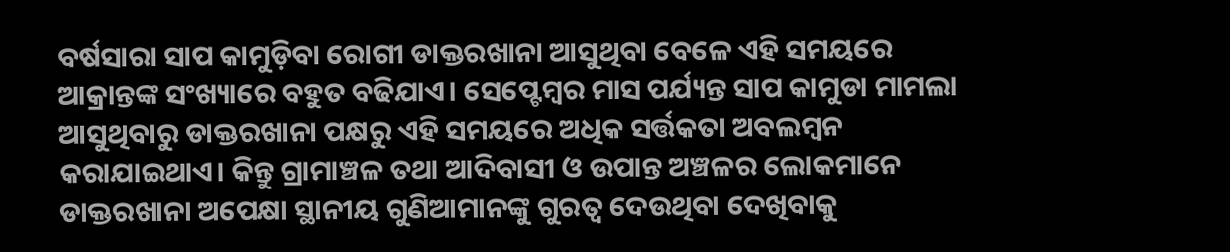ବର୍ଷସାରା ସାପ କାମୁଡ଼ିବା ରୋଗୀ ଡାକ୍ତରଖାନା ଆସୁଥିବା ବେଳେ ଏହି ସମୟରେ ଆକ୍ରାନ୍ତଙ୍କ ସଂଖ୍ୟାରେ ବହୁତ ବଢିଯାଏ। ସେପ୍ଟେମ୍ବର ମାସ ପର୍ଯ୍ୟନ୍ତ ସାପ କାମୁଡା ମାମଲା ଆସୁଥିବାରୁ ଡାକ୍ତରଖାନା ପକ୍ଷରୁ ଏହି ସମୟରେ ଅଧିକ ସର୍ତ୍ତକତା ଅବଲମ୍ବନ କରାଯାଇଥାଏ। କିନ୍ତୁ ଗ୍ରାମାଞ୍ଚଳ ତଥା ଆଦିବାସୀ ଓ ଉପାନ୍ତ ଅଞ୍ଚଳର ଲୋକମାନେ ଡାକ୍ତରଖାନା ଅପେକ୍ଷା ସ୍ଥାନୀୟ ଗୁଣିଆମାନଙ୍କୁ ଗୁରତ୍ବ ଦେଉଥିବା ଦେଖିବାକୁ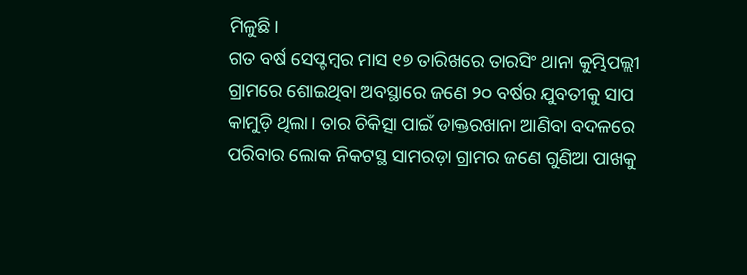ମିଳୁଛି।
ଗତ ବର୍ଷ ସେପ୍ଟମ୍ବର ମାସ ୧୭ ତାରିଖରେ ତାରସିଂ ଥାନା କୁମ୍ଭିପଲ୍ଲୀ ଗ୍ରାମରେ ଶୋଇଥିବା ଅବସ୍ଥାରେ ଜଣେ ୨୦ ବର୍ଷର ଯୁବତୀକୁ ସାପ କାମୁଡ଼ି ଥିଲା। ତାର ଚିକିତ୍ସା ପାଇଁ ଡାକ୍ତରଖାନା ଆଣିବା ବଦଳରେ ପରିବାର ଲୋକ ନିକଟସ୍ଥ ସାମରଡ଼ା ଗ୍ରାମର ଜଣେ ଗୁଣିଆ ପାଖକୁ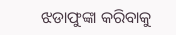ଝଡାଫୁଙ୍କା କରିବାକୁ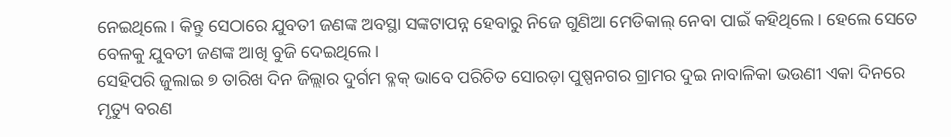ନେଇଥିଲେ। କିନ୍ତୁ ସେଠାରେ ଯୁବତୀ ଜଣଙ୍କ ଅବସ୍ଥା ସଙ୍କଟାପନ୍ନ ହେବାରୁ ନିଜେ ଗୁଣିଆ ମେଡିକାଲ୍ ନେବା ପାଇଁ କହିଥିଲେ। ହେଲେ ସେତେ ବେଳକୁ ଯୁବତୀ ଜଣଙ୍କ ଆଖି ବୁଜି ଦେଇଥିଲେ।
ସେହିପରି ଜୁଲାଇ ୭ ତାରିଖ ଦିନ ଜିଲ୍ଲାର ଦୁର୍ଗମ ବ୍ଳକ୍ ଭାବେ ପରିଚିତ ସୋରଡ଼ା ପୁଷ୍ପନଗର ଗ୍ରାମର ଦୁଇ ନାବାଳିକା ଭଉଣୀ ଏକା ଦିନରେ ମୃତ୍ୟୁ ବରଣ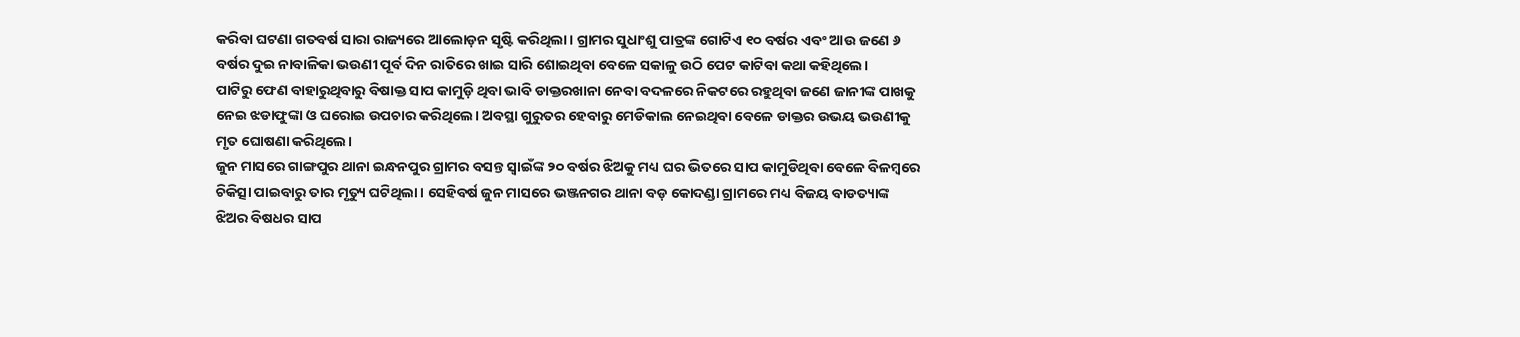କରିବା ଘଟଣା ଗତବର୍ଷ ସାରା ରାଜ୍ୟରେ ଆଲୋଡ଼ନ ସୃଷ୍ଟି କରିଥିଲା। ଗ୍ରାମର ସୁଧାଂଶୁ ପାତ୍ରଙ୍କ ଗୋଟିଏ ୧୦ ବର୍ଷର ଏବଂ ଆଉ ଜଣେ ୬ ବର୍ଷର ଦୁଇ ନାବାଳିକା ଭଉଣୀ ପୂର୍ବ ଦିନ ରାତିରେ ଖାଇ ସାରି ଶୋଇଥିବା ବେଳେ ସକାଳୁ ଉଠି ପେଟ କାଟିବା କଥା କହିଥିଲେ।
ପାଟିରୁ ଫେଣ ବାହାରୁଥିବାରୁ ବିଷାକ୍ତ ସାପ କାମୁଡ଼ି ଥିବା ଭାବି ଡାକ୍ତରଖାନା ନେବା ବଦଳରେ ନିକଟରେ ରହୁଥିବା ଜଣେ ଜାନୀଙ୍କ ପାଖକୁ ନେଇ ଝଡାଫୁଙ୍କା ଓ ଘରୋଇ ଉପଚାର କରିଥିଲେ। ଅବସ୍ଥା ଗୁରୁତର ହେବାରୁ ମେଡିକାଲ ନେଇଥିବା ବେଳେ ଡାକ୍ତର ଉଭୟ ଭଉଣୀକୁ ମୃତ ଘୋଷଣା କରିଥିଲେ।
ଜୁନ ମାସରେ ଗାଙ୍ଗପୁର ଥାନା ଇନ୍ଧନପୁର ଗ୍ରାମର ବସନ୍ତ ସ୍ବାଇଁଙ୍କ ୨୦ ବର୍ଷର ଝିଅକୁ ମଧ୍ୟ ଘର ଭିତରେ ସାପ କାମୁଡିଥିବା ବେଳେ ବିଳମ୍ବରେ ଚିକିତ୍ସା ପାଇବାରୁ ତାର ମୃତ୍ୟୁ ଘଟିଥିଲା। ସେହିବର୍ଷ ଜୁନ ମାସରେ ଭଞ୍ଜନଗର ଥାନା ବଡ଼ କୋଦଣ୍ଡା ଗ୍ରାମରେ ମଧ୍ୟ ବିଜୟ ବାଡତ୍ୟାଙ୍କ ଝିଅର ବିଷଧର ସାପ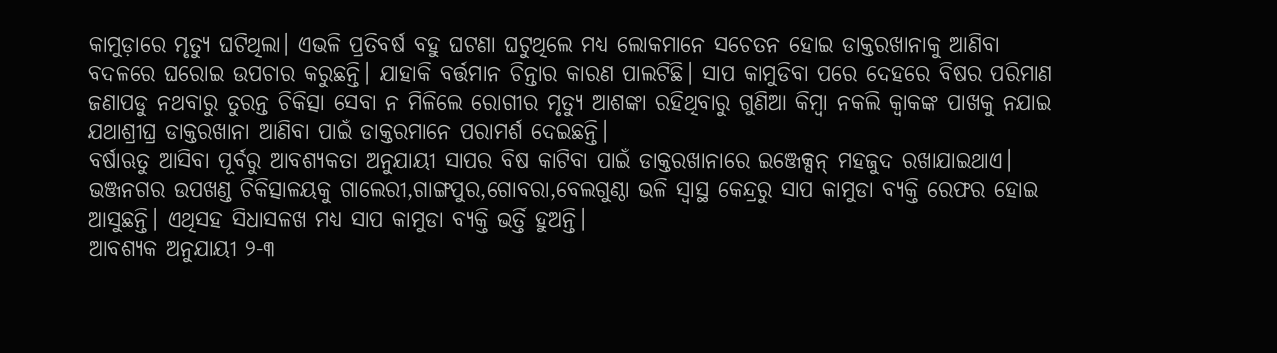କାମୁଡ଼ାରେ ମୃତ୍ୟୁ ଘଟିଥିଲା। ଏଭଳି ପ୍ରତିବର୍ଷ ବହୁ ଘଟଣା ଘଟୁଥିଲେ ମଧ୍ୟ ଲୋକମାନେ ସଚେତନ ହୋଇ ଡାକ୍ତରଖାନାକୁ ଆଣିବା ବଦଳରେ ଘରୋଇ ଉପଚାର କରୁଛନ୍ତି। ଯାହାକି ବର୍ତ୍ତମାନ ଚିନ୍ତାର କାରଣ ପାଲଟିଛି। ସାପ କାମୁଡିବା ପରେ ଦେହରେ ବିଷର ପରିମାଣ ଜଣାପଡୁ ନଥବାରୁ ତୁରନ୍ତ ଚିକିତ୍ସା ସେବା ନ ମିଳିଲେ ରୋଗୀର ମୃତ୍ୟୁ ଆଶଙ୍କା ରହିଥିବାରୁ ଗୁଣିଆ କିମ୍ବା ନକଲି କ୍ବାକଙ୍କ ପାଖକୁ ନଯାଇ ଯଥାଶ୍ରୀଘ୍ର ଡାକ୍ତରଖାନା ଆଣିବା ପାଇଁ ଡାକ୍ତରମାନେ ପରାମର୍ଶ ଦେଇଛନ୍ତି।
ବର୍ଷାଋତୁ ଆସିବା ପୂର୍ବରୁ ଆବଶ୍ୟକତା ଅନୁଯାୟୀ ସାପର ବିଷ କାଟିବା ପାଇଁ ଡାକ୍ତରଖାନାରେ ଇଞ୍ଜେକ୍ସନ୍ ମହଜୁଦ ରଖାଯାଇଥାଏ। ଭଞ୍ଜନଗର ଉପଖଣ୍ଡ ଚିକିତ୍ସାଳୟକୁ ଗାଲେରୀ,ଗାଙ୍ଗପୁର,ଗୋବରା,ବେଲଗୁଣ୍ଠା ଭଳି ସ୍ବାସ୍ଥ କେନ୍ଦ୍ରରୁ ସାପ କାମୁଡା ବ୍ୟକ୍ତି ରେଫର ହୋଇ ଆସୁଛନ୍ତି। ଏଥିସହ ସିଧାସଳଖ ମଧ୍ୟ ସାପ କାମୁଡା ବ୍ୟକ୍ତି ଭର୍ତ୍ତି ହୁଅନ୍ତି।
ଆବଶ୍ୟକ ଅନୁଯାୟୀ ୨-୩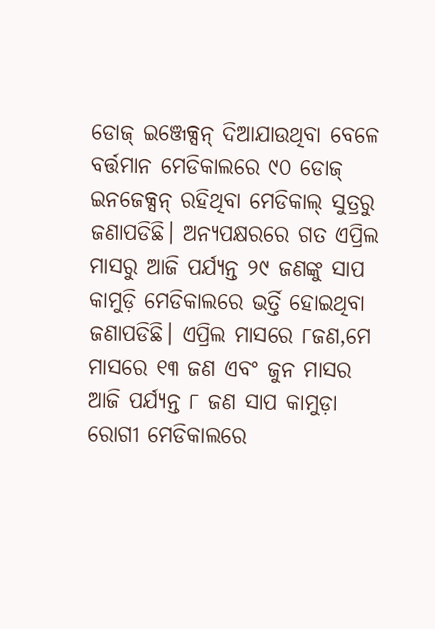ଡୋଜ୍ ଇଞ୍ଜେକ୍ସନ୍ ଦିଆଯାଉଥିବା ବେଳେ ବର୍ତ୍ତମାନ ମେଡିକାଲରେ ୯୦ ଡୋଜ୍ ଇନଜେକ୍ସନ୍ ରହିଥିବା ମେଡିକାଲ୍ ସୁତ୍ରରୁ ଜଣାପଡିଛି। ଅନ୍ୟପକ୍ଷରରେ ଗତ ଏପ୍ରିଲ ମାସରୁ ଆଜି ପର୍ଯ୍ୟନ୍ତ ୨୯ ଜଣଙ୍କୁ ସାପ କାମୁଡ଼ି ମେଡିକାଲରେ ଭର୍ତ୍ତି ହୋଇଥିବା ଜଣାପଡିଛି। ଏପ୍ରିଲ ମାସରେ ୮ଜଣ,ମେ ମାସରେ ୧୩ ଜଣ ଏବଂ ଜୁନ ମାସର ଆଜି ପର୍ଯ୍ୟନ୍ତ ୮ ଜଣ ସାପ କାମୁଡ଼ା ରୋଗୀ ମେଡିକାଲରେ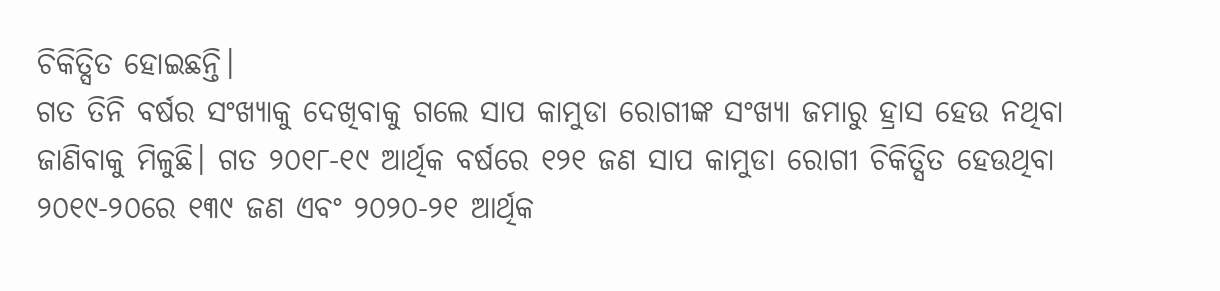ଚିକିତ୍ସିତ ହୋଇଛନ୍ତି।
ଗତ ତିନି ବର୍ଷର ସଂଖ୍ୟାକୁ ଦେଖିବାକୁ ଗଲେ ସାପ କାମୁଡା ରୋଗୀଙ୍କ ସଂଖ୍ୟା ଜମାରୁ ହ୍ରାସ ହେଉ ନଥିବା ଜାଣିବାକୁ ମିଳୁଛି। ଗତ ୨୦୧୮-୧୯ ଆର୍ଥିକ ବର୍ଷରେ ୧୨୧ ଜଣ ସାପ କାମୁଡା ରୋଗୀ ଚିକିତ୍ସିତ ହେଉଥିବା ୨୦୧୯-୨୦ରେ ୧୩୯ ଜଣ ଏବଂ ୨୦୨୦-୨୧ ଆର୍ଥିକ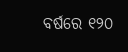ବର୍ଷରେ ୧୨୦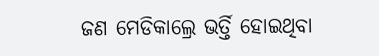ଜଣ ମେଡିକାଲ୍ରେ ଭର୍ତ୍ତି ହୋଇଥିବା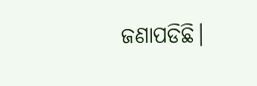ଜଣାପଡିଛି।